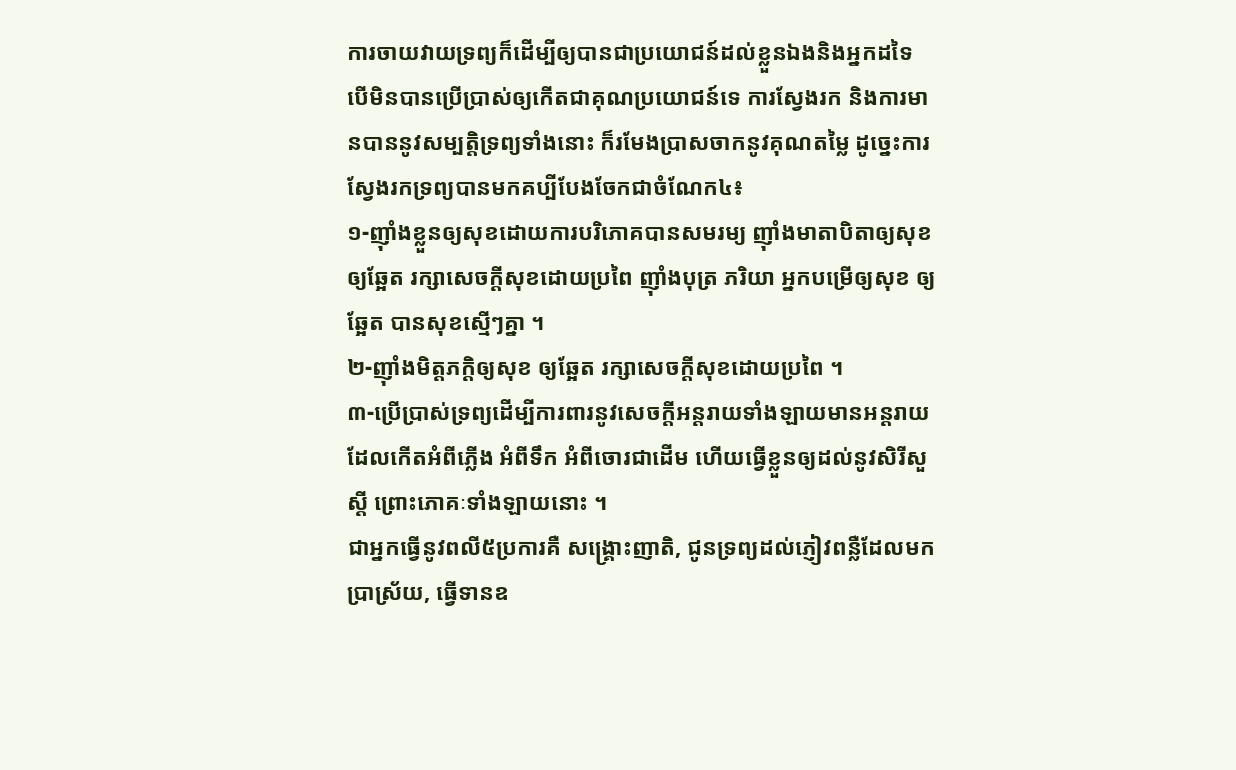ការចាយវាយទ្រព្យក៏ដើម្បីឲ្យបានជាប្រយោជន៍ដល់ខ្លួនឯងនិងអ្នកដទៃ បើមិនបានប្រើប្រាស់ឲ្យកើតជាគុណប្រយោជន៍ទេ ការស្វែងរក និងការមានបាននូវសម្បត្តិទ្រព្យទាំងនោះ ក៏រមែងប្រាសចាកនូវគុណតម្លៃ ដូច្នេះការស្វែងរកទ្រព្យបានមកគប្បីបែងចែកជាចំណែក៤៖
១-ញ៉ាំងខ្លួនឲ្យសុខដោយការបរិភោគបានសមរម្យ ញ៉ាំងមាតាបិតាឲ្យសុខ ឲ្យឆ្អែត រក្សាសេចក្តីសុខដោយប្រពៃ ញ៉ាំងបុត្រ ភរិយា អ្នកបម្រើឲ្យសុខ ឲ្យឆ្អែត បានសុខស្មើៗគ្នា ។
២-ញ៉ាំងមិត្តភក្តិឲ្យសុខ ឲ្យឆ្អែត រក្សាសេចក្តីសុខដោយប្រពៃ ។
៣-ប្រើប្រាស់ទ្រព្យដើម្បីការពារនូវសេចក្តីអន្តរាយទាំងឡាយមានអន្តរាយដែលកើតអំពីភ្លើង អំពីទឹក អំពីចោរជាដើម ហើយធ្វើខ្លួនឲ្យដល់នូវសិរីសួស្តី ព្រោះភោគៈទាំងឡាយនោះ ។
ជាអ្នកធ្វើនូវពលី៥ប្រការគឺ សង្គ្រោះញាតិ, ជូនទ្រព្យដល់ភ្ញៀវពន្លឺដែលមកប្រាស្រ័យ, ធ្វើទានឧ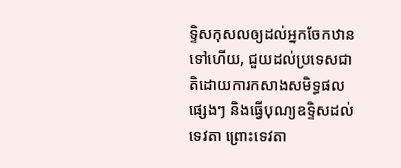ទ្ទិសកុសលឲ្យដល់អ្នកចែកឋានទៅហើយ, ជួយដល់ប្រទេសជាតិដោយការកសាងសមិទ្ធផលផ្សេងៗ និងធ្វើបុណ្យឧទ្ទិសដល់ទេវតា ព្រោះទេវតា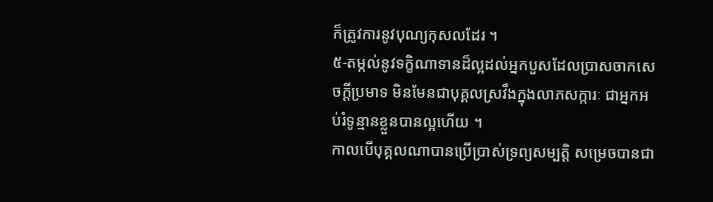ក៏ត្រូវការនូវបុណ្យកុសលដែរ ។
៥-តម្កល់នូវទក្ខិណាទានដ៏ល្អដល់អ្នកបួសដែលប្រាសចាកសេចក្តីប្រមាទ មិនមែនជាបុគ្គលស្រវឹងក្នុងលាភសក្ការៈ ជាអ្នកអប់រំទូន្មានខ្លួនបានល្អហើយ ។
កាលបើបុគ្គលណាបានប្រើប្រាស់ទ្រព្យសម្បត្តិ សម្រេចបានជា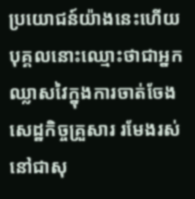ប្រយោជន៍យ៉ាងនេះហើយ បុគ្គលនោះឈ្មោះថាជាអ្នកឈ្លាសវៃក្នុងការចាត់ចែងសេដ្ឋកិច្ចគ្រួសារ រមែងរស់នៅជាសុ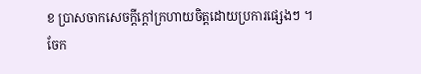ខ ប្រាសចាកសេចក្តីក្តៅក្រហាយចិត្តដោយប្រការផ្សេងៗ ។
ចែក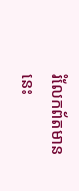រំលែកព័តមាននេះ